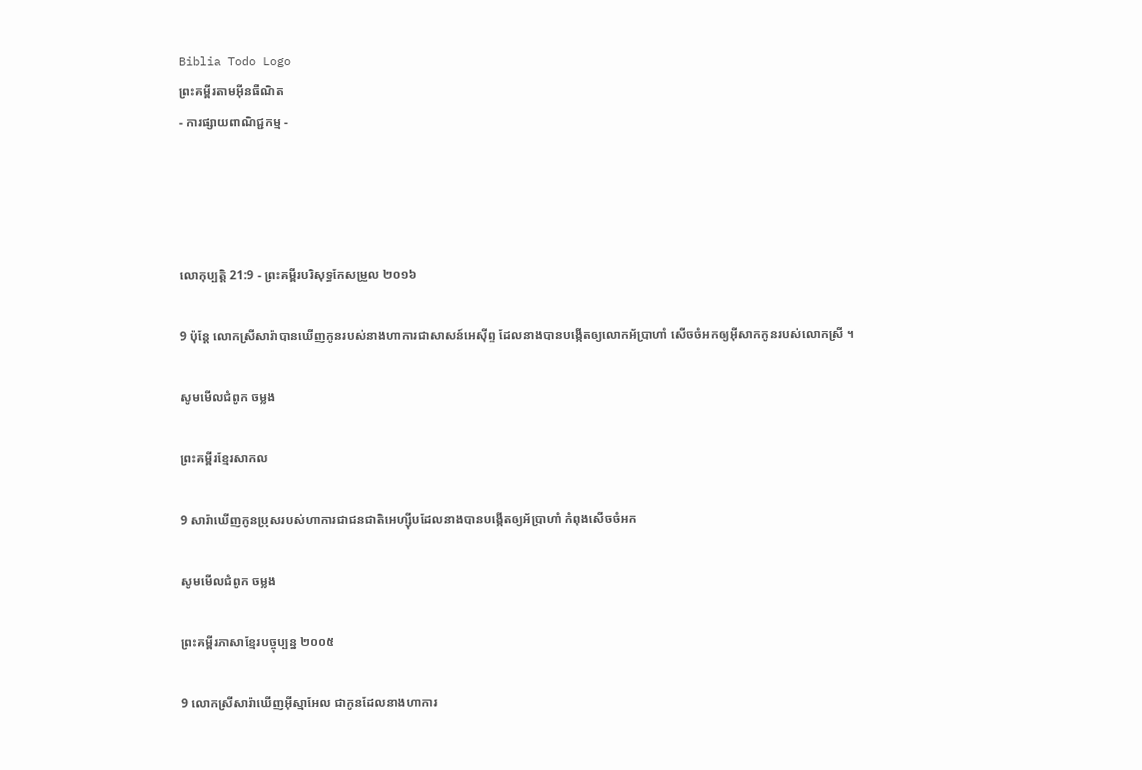Biblia Todo Logo
ព្រះគម្ពីរតាមអ៊ីនធឺណិត
- ការផ្សាយពាណិជ្ជកម្ម -




លោកុ‌ប្បត្តិ 21:9 - ព្រះគម្ពីរបរិសុទ្ធកែសម្រួល ២០១៦

9 ប៉ុន្តែ លោកស្រីសារ៉ាបានឃើញកូនរបស់នាងហាការជាសាសន៍អេស៊ីព្ទ ដែលនាងបានបង្កើតឲ្យលោកអ័ប្រា‌ហាំ សើចចំអកឲ្យអ៊ីសាកកូនរបស់លោកស្រី ។

សូមមើលជំពូក ចម្លង

ព្រះគម្ពីរខ្មែរសាកល

9 សារ៉ាឃើញកូនប្រុសរបស់ហាការជាជនជាតិអេហ្ស៊ីបដែលនាងបានបង្កើតឲ្យអ័ប្រាហាំ កំពុងសើចចំអក

សូមមើលជំពូក ចម្លង

ព្រះគម្ពីរភាសាខ្មែរបច្ចុប្បន្ន ២០០៥

9 លោកស្រីសារ៉ាឃើញអ៊ីស្មា‌អែល ជាកូនដែលនាងហាការ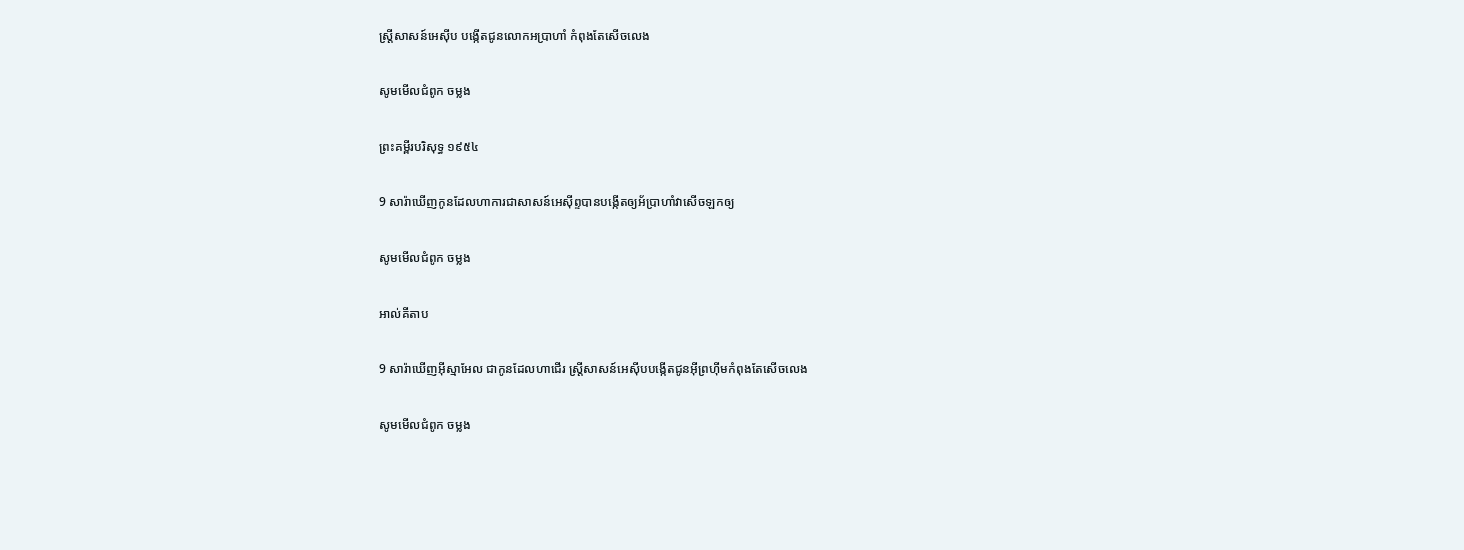ស្ត្រីសាសន៍អេស៊ីប បង្កើតជូនលោកអប្រាហាំ កំពុងតែសើចលេង

សូមមើលជំពូក ចម្លង

ព្រះគម្ពីរបរិសុទ្ធ ១៩៥៤

9 សារ៉ាឃើញកូនដែលហាការជាសាសន៍អេស៊ីព្ទបានបង្កើតឲ្យអ័ប្រា‌ហាំវាសើចឡកឲ្យ

សូមមើលជំពូក ចម្លង

អាល់គីតាប

9 សារ៉ាឃើញអ៊ីស្មា‌អែល ជាកូនដែលហាជើរ ស្ត្រីសាសន៍អេស៊ីបបង្កើតជូនអ៊ីព្រហ៊ីមកំពុងតែសើចលេង

សូមមើលជំពូក ចម្លង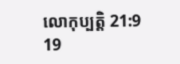លោកុ‌ប្បត្តិ 21:9
19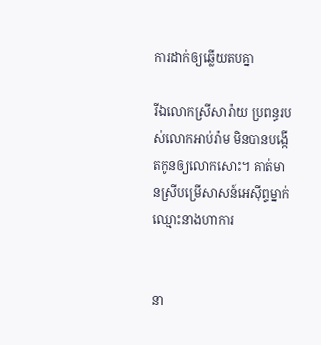ការដាក់ឲ្យឆ្លើយតបគ្នា

រីឯលោកស្រីសារ៉ាយ ប្រពន្ធរបស់លោកអាប់‌រ៉ាម មិនបានបង្កើតកូនឲ្យលោកសោះ។ គាត់មានស្រីបម្រើសាសន៍អេស៊ីព្ទម្នាក់ ឈ្មោះនាងហាការ


នា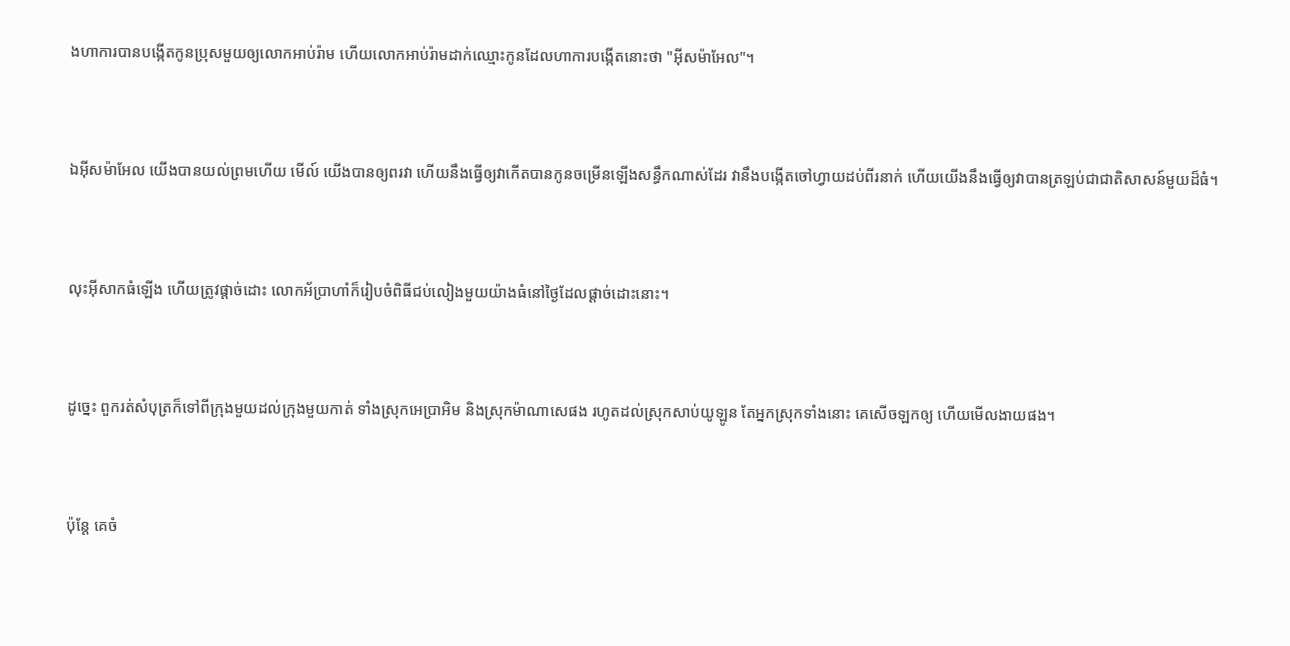ងហាការបានបង្កើតកូនប្រុសមួយឲ្យលោកអាប់‌រ៉ាម ហើយលោកអាប់‌រ៉ាមដាក់ឈ្មោះកូនដែលហាការបង្កើតនោះថា "អ៊ីស‌ម៉ា‌អែល"។


ឯអ៊ីស‌ម៉ា‌អែល យើងបានយល់ព្រមហើយ មើល៍ យើងបានឲ្យពរវា ហើយនឹងធ្វើឲ្យវាកើតបានកូនចម្រើនឡើងសន្ធឹកណាស់ដែរ វានឹងបង្កើតចៅ‌ហ្វាយដប់ពីរនាក់ ហើយយើងនឹងធ្វើឲ្យវាបានត្រឡប់ជាជាតិសាសន៍មួយដ៏ធំ។


លុះអ៊ីសាកធំឡើង ហើយត្រូវផ្តាច់ដោះ លោកអ័ប្រា‌ហាំក៏រៀបចំពិធីជប់‌លៀងមួយយ៉ាងធំនៅថ្ងៃដែលផ្តាច់ដោះនោះ។


ដូច្នេះ ពួករត់សំបុត្រក៏ទៅពីក្រុងមួយដល់ក្រុងមួយកាត់ ទាំងស្រុកអេប្រាអិម និងស្រុកម៉ាណា‌សេផង រហូតដល់ស្រុកសាប់‌យូឡូន តែអ្នកស្រុកទាំងនោះ គេសើចឡកឲ្យ ហើយមើល‌ងាយផង។


ប៉ុន្តែ គេចំ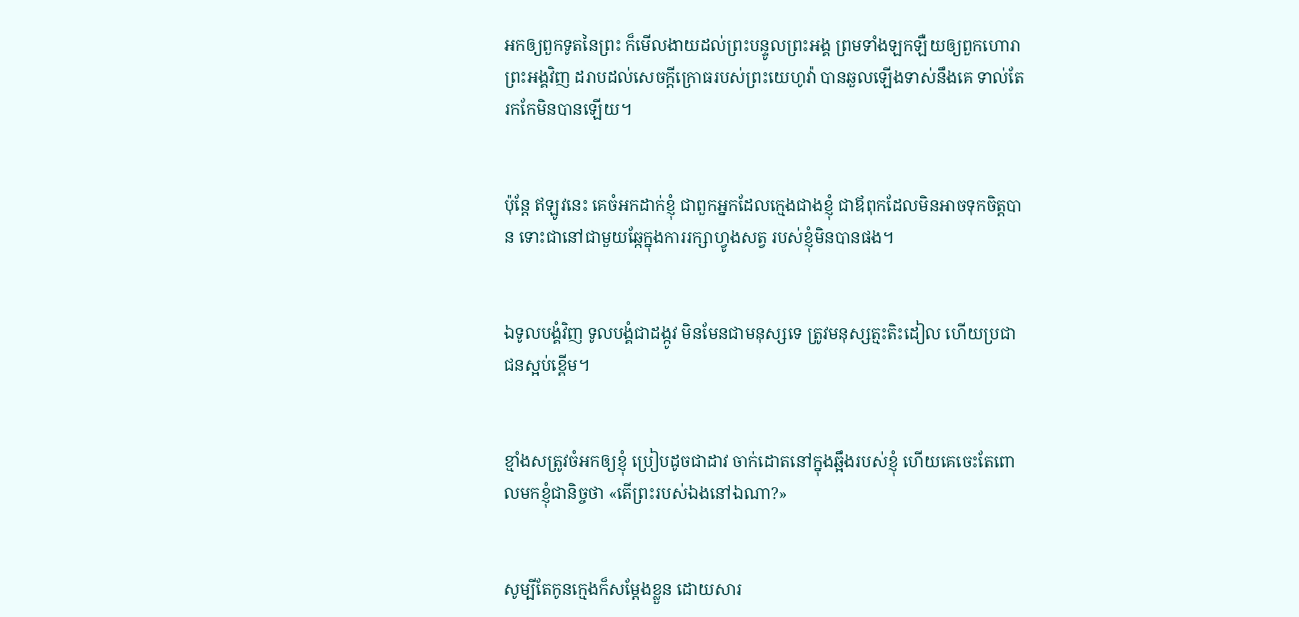អកឲ្យពួកទូតនៃព្រះ ក៏មើល‌ងាយដល់ព្រះ‌បន្ទូលព្រះ‌អង្គ ព្រមទាំងឡក‌ឡឺយឲ្យពួកហោរាព្រះ‌អង្គវិញ ដរាបដល់សេចក្ដីក្រោធរបស់ព្រះ‌យេហូវ៉ា បានឆួលឡើងទាស់នឹងគេ ទាល់តែរកកែ‌មិនបានឡើយ។


ប៉ុន្តែ ឥឡូវនេះ គេចំអកដាក់ខ្ញុំ ជាពួកអ្នកដែលក្មេងជាងខ្ញុំ ជាឪពុកដែលមិនអាចទុកចិត្តបាន ទោះជានៅជា‌មួយឆ្កែក្នុងការរក្សាហ្វូងសត្វ របស់ខ្ញុំមិនបានផង។


ឯទូល‌បង្គំវិញ ទូល‌បង្គំជាដង្កូវ មិនមែនជាមនុស្សទេ ត្រូវមនុស្សត្មះ‌តិះ‌ដៀល ហើយប្រជាជនស្អប់ខ្ពើម។


ខ្មាំងសត្រូវចំអកឲ្យខ្ញុំ ប្រៀបដូចជាដាវ ចាក់ដោតនៅក្នុងឆ្អឹងរបស់ខ្ញុំ ហើយគេចេះតែពោលមកខ្ញុំជា‌និច្ចថា «តើព្រះរបស់ឯងនៅឯណា?»


សូម្បីតែកូនក្មេងក៏សម្ដែងខ្លួន ដោយ‌សារ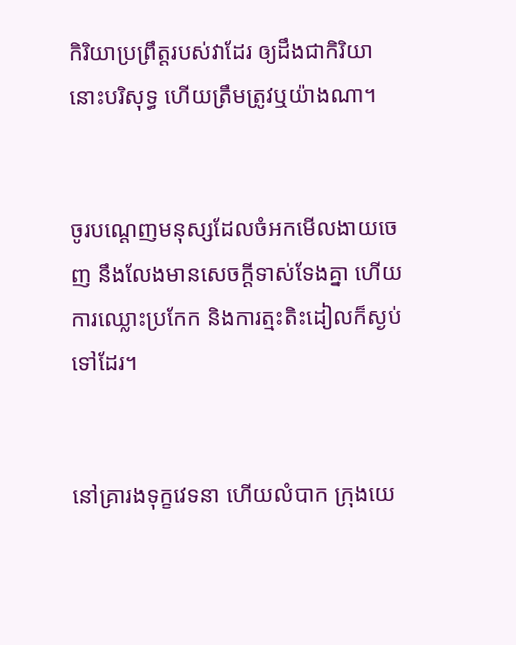កិរិយាប្រព្រឹត្តរបស់វាដែរ ឲ្យដឹងជាកិរិយានោះបរិសុទ្ធ ហើយត្រឹមត្រូវឬយ៉ាងណា។


ចូរបណ្តេញមនុស្សដែលចំអកមើលងាយចេញ នឹងលែងមានសេចក្ដីទាស់‌ទែងគ្នា ហើយការឈ្លោះប្រកែក និងការត្មះ‌តិះដៀលក៏ស្ងប់ទៅដែរ។


នៅគ្រារងទុក្ខវេទនា ហើយលំបាក ក្រុងយេ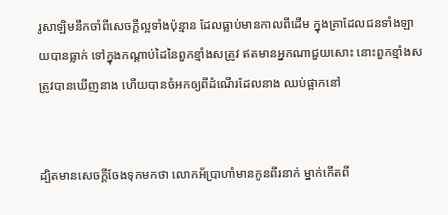រូ‌សាឡិមនឹកចាំពីសេចក្ដីល្អទាំងប៉ុន្មាន ដែលធ្លាប់មានកាលពីដើម ក្នុងគ្រាដែលជនទាំង‌ឡាយបានធ្លាក់ ទៅក្នុងកណ្ដាប់ដៃនៃពួកខ្មាំងសត្រូវ ឥតមានអ្នកណាជួយសោះ នោះពួកខ្មាំងសត្រូវបានឃើញនាង ហើយបានចំអកឲ្យពីដំណើរដែលនាង ឈប់ផ្អាកនៅ


ដ្បិតមានសេចក្ដីចែងទុកមកថា លោកអ័ប្រា‌ហាំមានកូនពីរនាក់ ម្នាក់កើតពី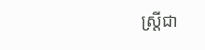ស្ដ្រីជា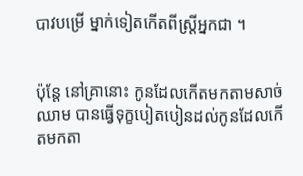បាវបម្រើ ម្នាក់ទៀតកើតពីស្ដ្រីអ្នកជា ។


ប៉ុន្ដែ នៅគ្រានោះ កូនដែលកើតមកតាមសាច់ឈាម បានធ្វើទុក្ខបៀតបៀនដល់កូនដែលកើតមកតា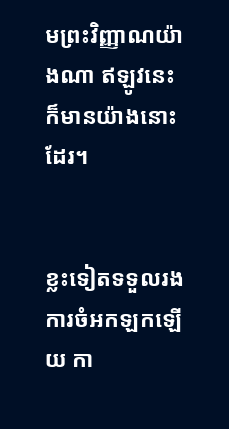មព្រះ‌វិញ្ញាណយ៉ាងណា ឥឡូវនេះក៏មានយ៉ាងនោះដែរ។


ខ្លះទៀតទទួលរងការចំអកឡកឡើយ កា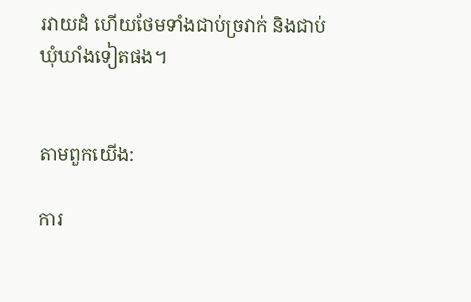រវាយដំ ហើយថែមទាំងជាប់ច្រវាក់ និងជាប់ឃុំឃាំងទៀតផង។


តាមពួកយើង:

ការ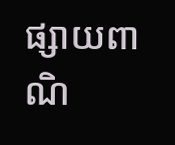ផ្សាយពាណិ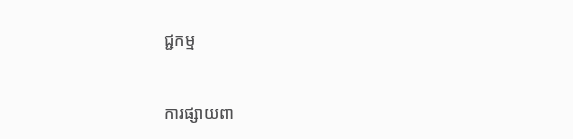ជ្ជកម្ម


ការផ្សាយពា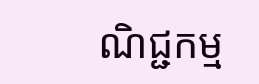ណិជ្ជកម្ម